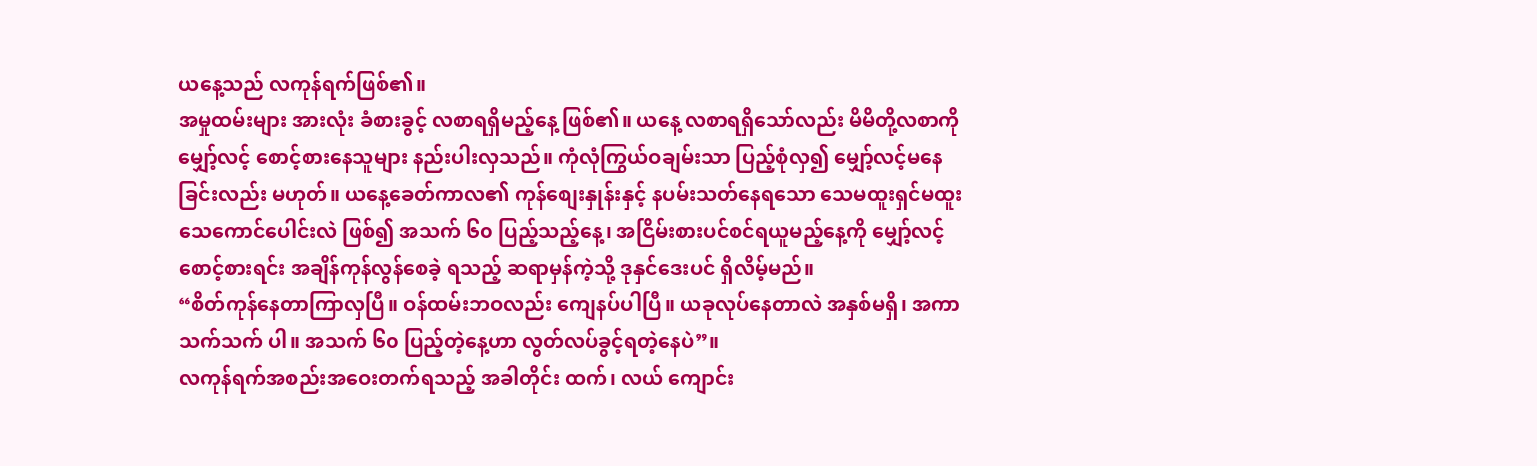ယနေ့သည် လကုန်ရက်ဖြစ်၏။
အမှုထမ်းများ အားလုံး ခံစားခွင့် လစာရရှိမည့်နေ့ ဖြစ်၏။ ယနေ့ လစာရရှိသော်လည်း မိမိတို့လစာကို မျှော့်လင့် စောင့်စားနေသူများ နည်းပါးလှသည်။ ကုံလုံကြွယ်ဝချမ်းသာ ပြည့်စုံလှ၍ မျှော့်လင့်မနေခြင်းလည်း မဟုတ်။ ယနေ့ခေတ်ကာလ၏ ကုန်စျေးနှုန်းနှင့် နပမ်းသတ်နေရသော သေမထူးရှင်မထူး သေကောင်ပေါင်းလဲ ဖြစ်၍ အသက် ၆၀ ပြည့်သည့်နေ့၊ အငြိမ်းစားပင်စင်ရယူမည့်နေ့ကို မျှော့်လင့်စောင့်စားရင်း အချိန်ကုန်လွန်စေခဲ့ ရသည့် ဆရာမှန်ကဲ့သို့ ဒုနှင်ဒေးပင် ရှိလိမ့်မည်။
“စိတ်ကုန်နေတာကြာလှပြီ။ ဝန်ထမ်းဘဝလည်း ကျေနပ်ပါပြီ။ ယခုလုပ်နေတာလဲ အနှစ်မရှိ၊ အကာသက်သက် ပါ။ အသက် ၆၀ ပြည့်တဲ့နေ့ဟာ လွတ်လပ်ခွင့်ရတဲ့နေပဲ”။
လကုန်ရက်အစည်းအဝေးတက်ရသည့် အခါတိုင်း ထက်၊ လယ် ကျောင်း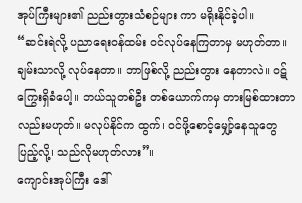အုပ်ကြီးများ၏ ညည်းတွားသံစဉ်များ ကာ မရိုးနိုင်ခဲ့ပါ။
“ဆင်းရဲလို့ ပညာရေးဝန်ထမ်း ဝင်လုပ်နေကြတာမှ မဟုတ်တာ။ ချမ်းသာလို့ လုပ်နေတာ။ ဘာဖြစ်လို့ ညည်းတွား နေတာလဲ။ ဝဋ်ကြွေးရှိခံပေါ့။ ဘယ်သူတစ်ဦး တစ်ယောက်ကမှ တားမြစ်ထားတာလည်းမဟုတ်။ မလုပ်နိုင်က ထွက်၊ ဝင်ဖို့စောင့်မျှော့်နေသူတွေ ပြည့်လို့၊ သည်လိုမဟုတ်လား”။
ကျောင်းအုပ်ကြီး ဒေါ်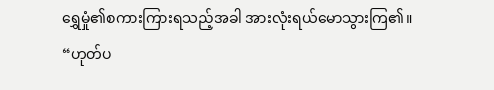ရွှေမှုံ၏စကားကြားရသည့်အခါ အားလုံးရယ်မောသွားကြ၏။
“ဟုတ်ပ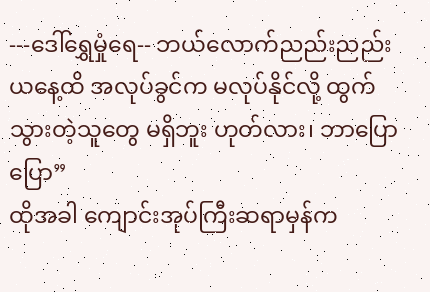---ဒေါ်ရွှေမှုံရေ-- ဘယ်လောက်ညည်းညည်း ယနေ့ထိ အလုပ်ခွင်က မလုပ်နိုင်လို့ ထွက်သွားတဲ့သူတွေ မရှိဘူး ဟုတ်လား၊ ဘာပြောပြော”
ထိုအခါ ကျောင်းအုပ်ကြီးဆရာမှန်က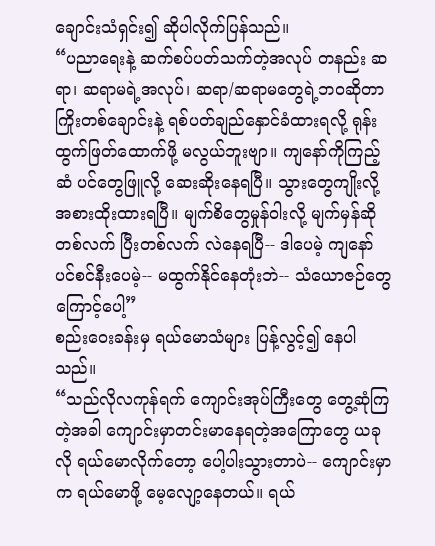ချောင်းသံရှင်း၍ ဆိုပါလိုက်ပြန်သည်။
“ပညာရေးနဲ့ ဆက်စပ်ပတ်သက်တဲ့အလုပ် တနည်း ဆရာ၊ ဆရာမရဲ့အလုပ်၊ ဆရာ/ဆရာမတွေရဲ့ဘဝဆိုတာ ကြိုးတစ်ချောင်းနဲ့ ရစ်ပတ်ချည်နှောင်ခံထားရလို့ ရုန်းထွက်ဖြတ်ထောက်ဖို့ မလွယ်ဘူးဗျာ။ ကျနော်ကိုကြည့် ဆံ ပင်တွေဖြူလို့ ဆေးဆိုးနေရပြီ။ သွားတွေကျိုးလို့ အစားထိုးထားရပြီ။ မျက်စိတွေမှုန်ဝါးလို့ မျက်မှန်ဆို တစ်လက် ပြီးတစ်လက် လဲနေရပြီ-- ဒါပေမဲ့ ကျနော်ပင်စင်နီးပေမဲ့-- မထွက်နိုင်နေတုံးဘဲ-- သံယောဇဉ်တွေကြောင့်ပေါ့”
စည်းဝေးခန်းမှ ရယ်မောသံများ ပြန့်လွင့်၍ နေပါသည်။
“သည်လိုလကုန်ရက် ကျောင်းအုပ်ကြီးတွေ တွေ့ဆုံကြတဲ့အခါ ကျောင်းမှာတင်းမာနေရတဲ့အကြောတွေ ယခုလို ရယ်မောလိုက်တော့ ပေါ့ပါးသွားတာပဲ-- ကျောင်းမှာက ရယ်မောဖို့ မေ့လျော့နေတယ်။ ရယ်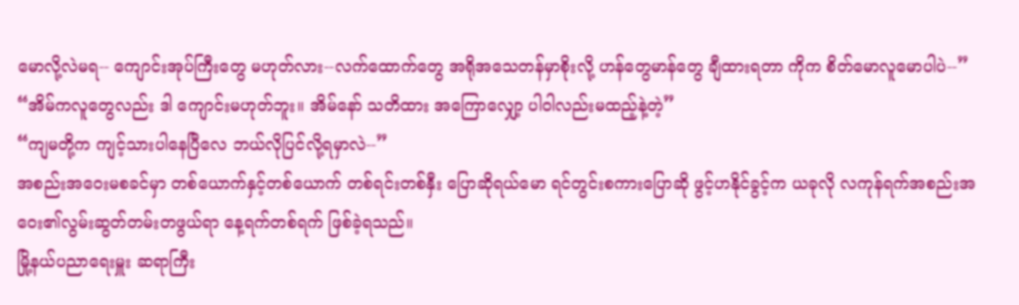မောလို့လဲမရ-- ကျောင်းအုပ်ကြီးတွေ မဟုတ်လား--လက်ထောက်တွေ အရိုအသေတန်မှာစိုးလို့ ဟန်တွေမာန်တွေ ချီထားရတာ ကိုက စိတ်မောလူမောပါပဲ--”
“အိမ်ကလူတွေလည်း ဒါ ကျောင်းမဟုတ်ဘူး။ အိမ်နော် သတိထား အကြောလျှော့ ပါဝါလည်းမထည့်နဲ့တဲ့”
“ကျမတို့က ကျင့်သားပါနေပြီလေ ဘယ်လိုပြင်လို့ရမှာလဲ--”
အစည်းအဝေးမစခင်မှာ တစ်ယောက်နှင့်တစ်ယောက် တစ်ရင်းတစ်နှီး ပြောဆိုရယ်မော ရင်တွင်းစကားပြောဆို ဖွင့်ဟနိုင်ခွင့်က ယခုလို လကုန်ရက်အစည်းအဝေး၏လွမ်းဆွတ်တမ်းတဖွယ်ရာ နေ့ရက်တစ်ရက် ဖြစ်ခဲ့ရသည်။
မြို့နယ်ပညာရေးမှူး ဆရာကြီး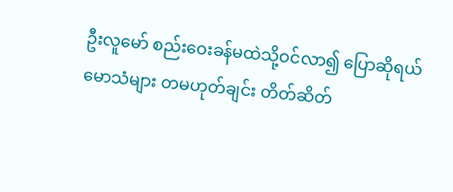ဦးလူမော် စည်းဝေးခန်မထဲသို့ဝင်လာ၍ ပြောဆိုရယ်မောသံများ တမဟုတ်ချင်း တိတ်ဆိတ်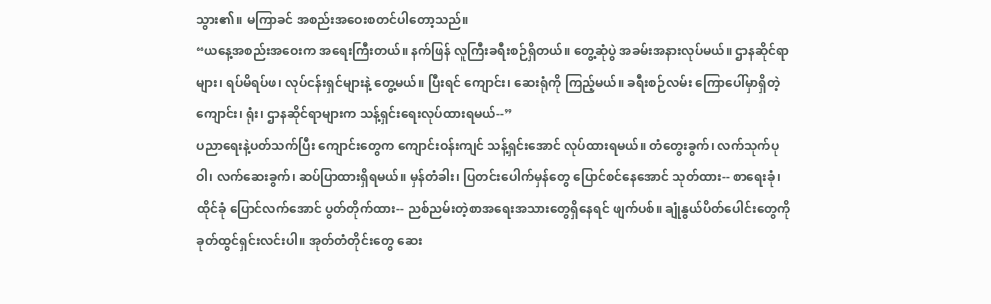သွား၏။ မကြာခင် အစည်းအဝေးစတင်ပါတော့သည်။
“ယနေ့အစည်းအဝေးက အရေးကြီးတယ်။ နက်ဖြန် လူကြီးခရီးစဉ်ရှိတယ်။ တွေ့ဆုံပွဲ အခမ်းအနားလုပ်မယ်။ ဌာနဆိုင်ရာများ၊ ရပ်မိရပ်ဖ၊ လုပ်ငန်းရှင်များနဲ့ တွေ့မယ်။ ပြီးရင် ကျောင်း၊ ဆေးရုံကို ကြည့်မယ်။ ခရီးစဉ်လမ်း ကြောပေါ်မှာရှိတဲ့ ကျောင်း၊ ရုံး၊ ဌာနဆိုင်ရာများက သန့်ရှင်းရေးလုပ်ထားရမယ်--”
ပညာရေးနဲ့ပတ်သက်ပြီး ကျောင်းတွေက ကျောင်းဝန်းကျင် သန့်ရှင်းအောင် လုပ်ထားရမယ်။ တံတွေးခွက်၊ လက်သုက်ပုဝါ၊ လက်ဆေးခွက်၊ ဆပ်ပြာထားရှိရမယ်။ မှန်တံခါး၊ ပြတင်းပေါက်မှန်တွေ ပြောင်စင်နေအောင် သုတ်ထား-- စာရေးခုံ၊ ထိုင်ခုံ ပြောင်လက်အောင် ပွတ်တိုက်ထား-- ညစ်ညမ်းတဲ့စာအရေးအသားတွေရှိနေရင် ဖျက်ပစ်။ ချုံနွယ်ပိတ်ပေါင်းတွေကို ခုတ်ထွင်ရှင်းလင်းပါ။ အုတ်တံတိုင်းတွေ ဆေး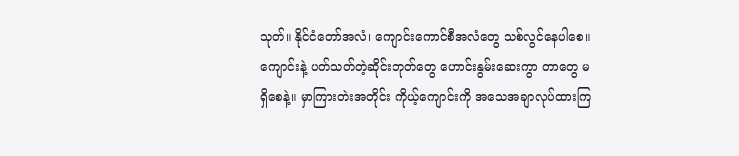သုတ်။ နိုင်ငံတော်အလံ၊ ကျောင်းကောင်စီအလံတွေ သစ်လွင်နေပါစေ။ ကျောင်းနဲ့ ပတ်သတ်တဲ့ဆိုင်းဘုတ်တွေ ဟောင်းနွမ်းဆေးကွာ တာတွေ မရှိစေနဲ့။ မှာကြားတဲးအတိုင်း ကိုယ့်ကျောင်းကို အသေအချာလုပ်ထားကြ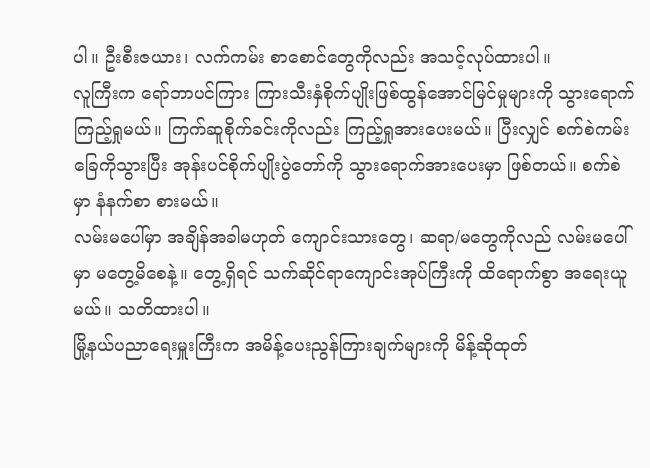ပါ။ ဦးစီးဇယား၊ လက်ကမ်း စာစောင်တွေကိုလည်း အသင့်လုပ်ထားပါ။
လူကြီးက ရော်ဘာပင်ကြား ကြားသီးနှံစိုက်ပျိုးဖြစ်ထွန်အောင်မြင်မှုများကို သွားရောက်ကြည့်ရှုမယ်။ ကြက်ဆူစိုက်ခင်းကိုလည်း ကြည့်ရှုအားပေးမယ်။ ပြီးလျှင် စက်စဲကမ်းခြေကိုသွားပြီး အုန်းပင်စိုက်ပျိုးပွဲတော်ကို သွားရောက်အားပေးမှာ ဖြစ်တယ်။ စက်စဲမှာ နံနက်စာ စားမယ်။
လမ်းမပေါ်မှာ အချိန်အခါမဟုတ် ကျောင်းသားတွေ၊ ဆရာ/မတွေကိုလည် လမ်းမပေါ်မှာ မတွေ့မိစေနဲ့။ တွေ့ရှိရင် သက်ဆိုင်ရာကျောင်းအုပ်ကြီးကို ထိရောက်စွာ အရေးယူမယ်။ သတိထားပါ။
မြို့နယ်ပညာရေးမှူးကြီးက အမိန့်ပေးညွန်ကြားချက်များကို မိန့်ဆိုထုတ်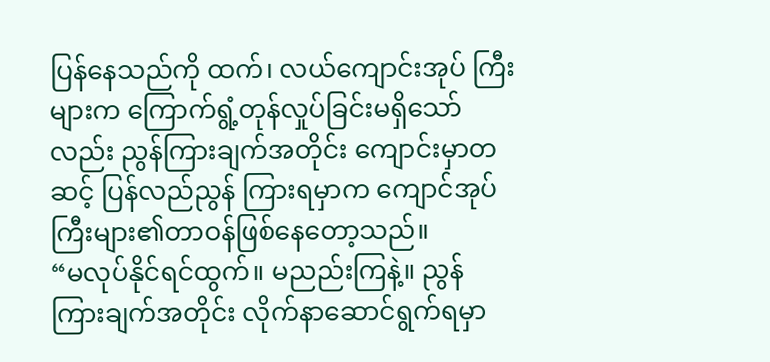ပြန်နေသည်ကို ထက်၊ လယ်ကျောင်းအုပ် ကြီးများက ကြောက်ရွံ့တုန်လှုပ်ခြင်းမရှိသော်လည်း ညွန်ကြားချက်အတိုင်း ကျောင်းမှာတဆင့် ပြန်လည်ညွန် ကြားရမှာက ကျောင်အုပ်ကြီးများ၏တာဝန်ဖြစ်နေတော့သည်။
“မလုပ်နိုင်ရင်ထွက်။ မညည်းကြနဲ့။ ညွန်ကြားချက်အတိုင်း လိုက်နာဆောင်ရွက်ရမှာ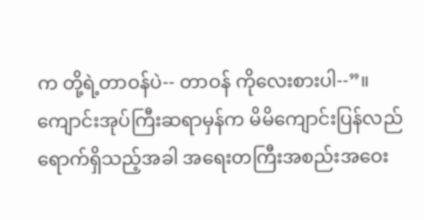က တို့ရဲ့တာဝန်ပဲ-- တာဝန် ကိုလေးစားပါ--”။
ကျောင်းအုပ်ကြီးဆရာမှန်က မိမိကျောင်းပြန်လည်ရောက်ရှိသည့်အခါ အရေးတကြီးအစည်းအဝေး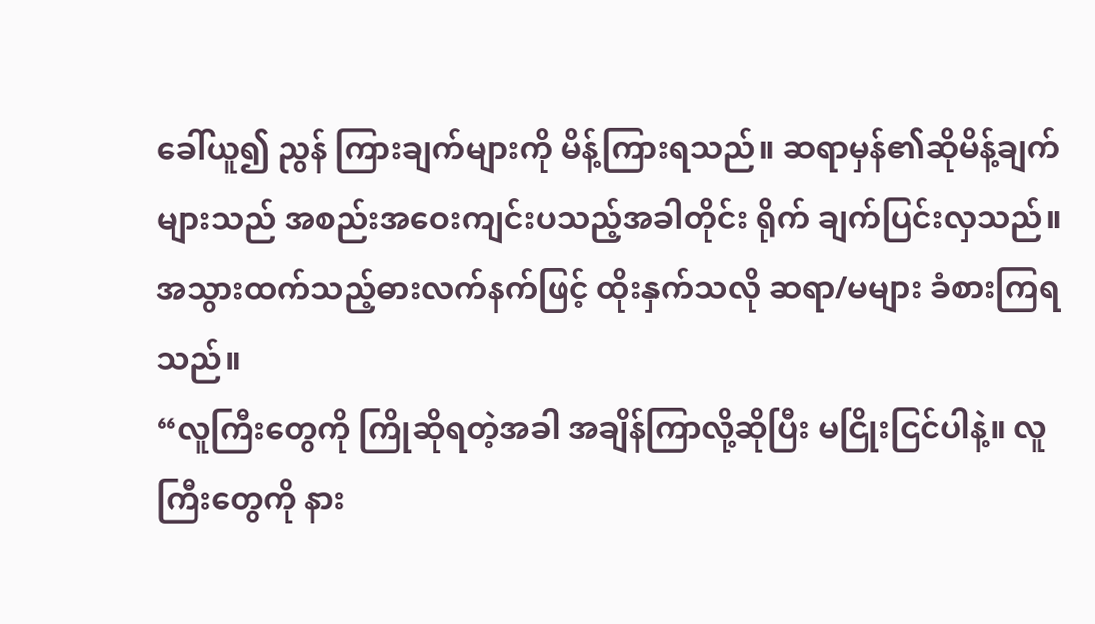ခေါ်ယူ၍ ညွန် ကြားချက်များကို မိန့်ကြားရသည်။ ဆရာမှန်၏ဆိုမိန့်ချက်များသည် အစည်းအဝေးကျင်းပသည့်အခါတိုင်း ရိုက် ချက်ပြင်းလှသည်။ အသွားထက်သည့်ဓားလက်နက်ဖြင့် ထိုးနှက်သလို ဆရာ/မများ ခံစားကြရသည်။
“လူကြီးတွေကို ကြိုဆိုရတဲ့အခါ အချိန်ကြာလို့ဆိုပြီး မငြိုးငြင်ပါနဲ့။ လူကြီးတွေကို နား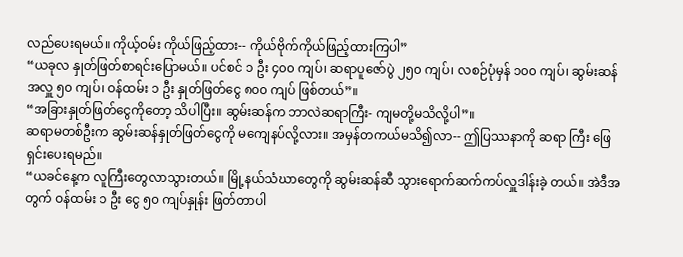လည်ပေးရမယ်။ ကိုယ့်ဝမ်း ကိုယ်ဖြည့်ထား-- ကိုယ်ဗိုက်ကိုယ်ဖြည့်ထားကြပါ”
“ယခုလ နှုတ်ဖြတ်စာရင်းပြောမယ်။ ပင်စင် ၁ ဦး ၄၀၀ ကျပ်၊ ဆရာပူဇော်ပွဲ ၂၅၀ ကျပ်၊ လစဉ်ပုံမှန် ၁၀၀ ကျပ်၊ ဆွမ်းဆန်အလှူ ၅၀ ကျပ်၊ ဝန်ထမ်း ၁ ဦး နှုတ်ဖြတ်ငွေ ၈၀၀ ကျပ် ဖြစ်တယ်”။
“အခြားနှုတ်ဖြတ်ငွေကိုတော့ သိပါပြီး။ ဆွမ်းဆန်က ဘာလဲဆရာကြီး- ကျမတို့မသိလို့ပါ”။
ဆရာမတစ်ဦးက ဆွမ်းဆန်နှုတ်ဖြတ်ငွေကို မကျေနပ်လို့လား။ အမှန်တကယ်မသိ၍လာ-- ဤပြဿနာကို ဆရာ ကြီး ဖြေရှင်းပေးရမည်။
“ယခင်နေ့က လူကြီးတွေလာသွားတယ်။ မြို့နယ်သံဃာတွေကို ဆွမ်းဆန်ဆီ သွားရောက်ဆက်ကပ်လှူဒါန်းခဲ့ တယ်။ အဲဒီအတွက် ဝန်ထမ်း ၁ ဦး ငွေ ၅၀ ကျပ်နှုန်း ဖြတ်တာပါ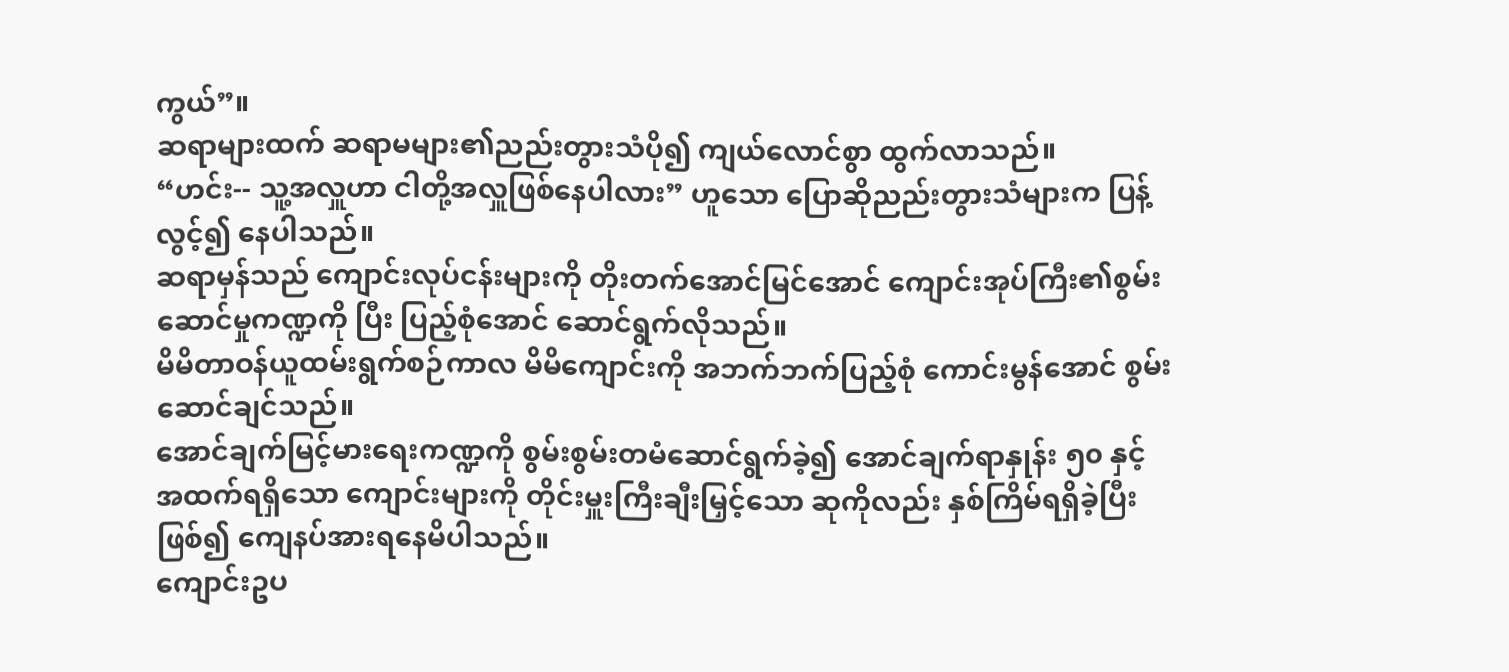ကွယ်”။
ဆရာများထက် ဆရာမများ၏ညည်းတွားသံပို၍ ကျယ်လောင်စွာ ထွက်လာသည်။
“ဟင်း-- သူ့အလှူဟာ ငါတို့အလှူဖြစ်နေပါလား” ဟူသော ပြောဆိုညည်းတွားသံများက ပြန့်လွင့်၍ နေပါသည်။
ဆရာမှန်သည် ကျောင်းလုပ်ငန်းများကို တိုးတက်အောင်မြင်အောင် ကျောင်းအုပ်ကြီး၏စွမ်းဆောင်မှုကဏ္ဍကို ပြီး ပြည့်စုံအောင် ဆောင်ရွက်လိုသည်။
မိမိတာဝန်ယူထမ်းရွက်စဉ်ကာလ မိမိကျောင်းကို အဘက်ဘက်ပြည့်စုံ ကောင်းမွန်အောင် စွမ်းဆောင်ချင်သည်။
အောင်ချက်မြင့်မားရေးကဏ္ဍကို စွမ်းစွမ်းတမံဆောင်ရွက်ခဲ့၍ အောင်ချက်ရာနှုန်း ၅၀ နှင့် အထက်ရရှိသော ကျောင်းများကို တိုင်းမှူးကြီးချီးမြှင့်သော ဆုကိုလည်း နှစ်ကြိမ်ရရှိခဲ့ပြီး ဖြစ်၍ ကျေနပ်အားရနေမိပါသည်။
ကျောင်းဥပ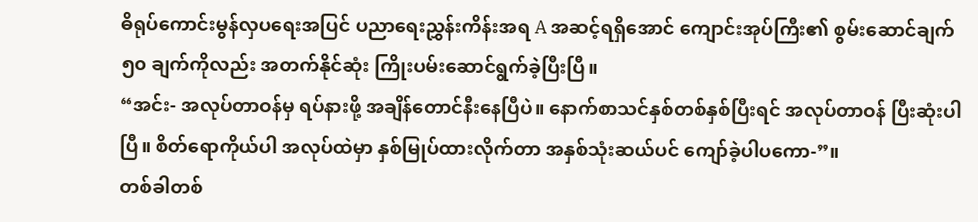ဓိရုပ်ကောင်းမွန်လှပရေးအပြင် ပညာရေးညွှန်းကိန်းအရ A အဆင့်ရရှိအောင် ကျောင်းအုပ်ကြီး၏ စွမ်းဆောင်ချက် ၅၀ ချက်ကိုလည်း အတက်နိုင်ဆုံး ကြိုးပမ်းဆောင်ရွက်ခဲ့ပြီးပြီ။
“အင်း- အလုပ်တာဝန်မှ ရပ်နားဖို့ အချိန်တောင်နီးနေပြီပဲ။ နောက်စာသင်နှစ်တစ်နှစ်ပြီးရင် အလုပ်တာဝန် ပြီးဆုံးပါပြီ။ စိတ်ရောကိုယ်ပါ အလုပ်ထဲမှာ နှစ်မြုပ်ထားလိုက်တာ အနှစ်သုံးဆယ်ပင် ကျော်ခဲ့ပါပကော-”။
တစ်ခါတစ်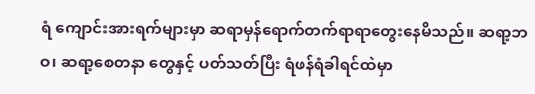ရံ ကျောင်းအားရက်များမှာ ဆရာမှန်ရောက်တက်ရာရာတွေးနေမိသည်။ ဆရာ့ဘဝ၊ ဆရာ့စေတနာ တွေနှင့် ပတ်သတ်ပြီး ရံဖန်ရံခါရင်ထဲမှာ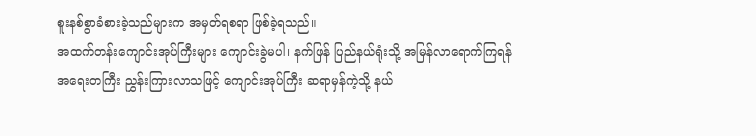စူးနစ်စွာခံစားခဲ့သည်များက အမှတ်ရစရာ ဖြစ်ခဲ့ရသည်။
အထက်တန်းကျောင်းအုပ်ကြီးများ ကျောင်းခွဲမပါ၊ နက်ဖြန် ပြည်နယ်ရုံးသို့ အမြန်လာရောက်ကြရန် အရေးတကြီး ညွှန်းကြားလာသဖြင့် ကျောင်းအုပ်ကြီး ဆရာမှန်ကဲ့သို့ နယ်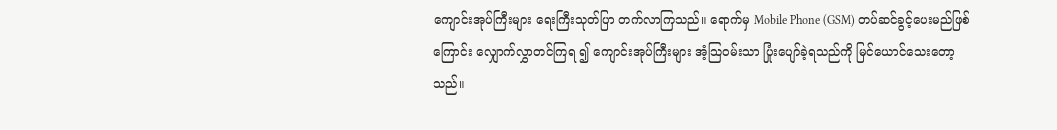ကျောင်းအုပ်ကြီးများ ရေးကြီးသုတ်ပြာ တက်လာကြသည်။ ရောက်မှ Mobile Phone (GSM) တပ်ဆင်ခွင့်ပေးမည်ဖြစ်ကြောင်း လျှောက်လွှာတင်ကြရ ၍ ကျောင်းအုပ်ကြီးများ အံ့သြဝမ်းသာ ပြုံးပျော်ခဲ့ရသည်ကို မြင်ယောင်သေးတော့သည်။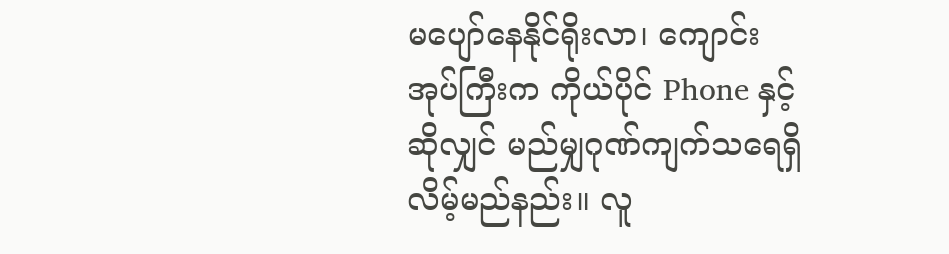မပျော်နေနိုင်ရိုးလာ၊ ကျောင်းအုပ်ကြီးက ကိုယ်ပိုင် Phone နှင့်ဆိုလျှင် မည်မျှဂုဏ်ကျက်သရေရှိလိမ့်မည်နည်း။ လူ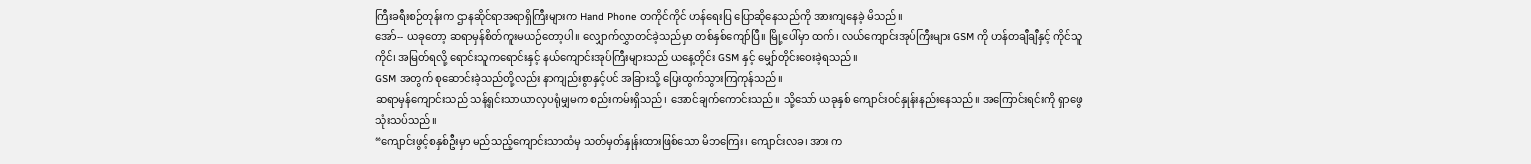ကြီးခရီးစဉ်တုန်းက ဌာနဆိုင်ရာအရာရှိကြီးများက Hand Phone တကိုင်ကိုင် ဟန်ရေးပြ ပြောဆိုနေသည်ကို အားကျနေခဲ့ မိသည်။
အော်-- ယခုတော့ ဆရာမှန်စိတ်ကူးမယဉ်တော့ပါ။ လျှောက်လွှာတင်ခဲ့သည်မှာ တစ်နှစ်ကျော်ပြီ။ မြို့ပေါ်မှာ ထက်၊ လယ်ကျောင်းအုပ်ကြီးများ GSM ကို ဟန်တချီချီနှင့် ကိုင်သူကိုင်၊ အမြတ်ရလို့ ရောင်းသူကရောင်းနှင့် နယ်ကျောင်းအုပ်ကြီးများသည် ယနေ့တိုင်း GSM နှင့် မျှော်တိုင်းဝေးခဲ့ရသည်။
GSM အတွက် စုဆောင်းခဲ့သည်တို့လည်း နာကျည်းစွာနှင့်ပင် အခြားသို့ ပြေးထွက်သွားကြကုန်သည်။
ဆရာမှန်ကျောင်းသည် သန့်ရှင်းသာယာလှပရုံမျှမက စည်းကမ်းရှိသည်၊ အောင်ချက်ကောင်းသည်။ သို့သော် ယခုနှစ် ကျောင်းဝင်နှုန်းနည်းနေသည်။ အကြောင်းရင်းကို ရှာဖွေသုံးသပ်သည်။
“ကျောင်းဖွင့်စနှစ်ဦးမှာ မည်သည့်ကျောင်းသာထံမှ သတ်မှတ်နှုန်းထားဖြစ်သော မိဘကြေး၊ ကျောင်းလခ၊ အား က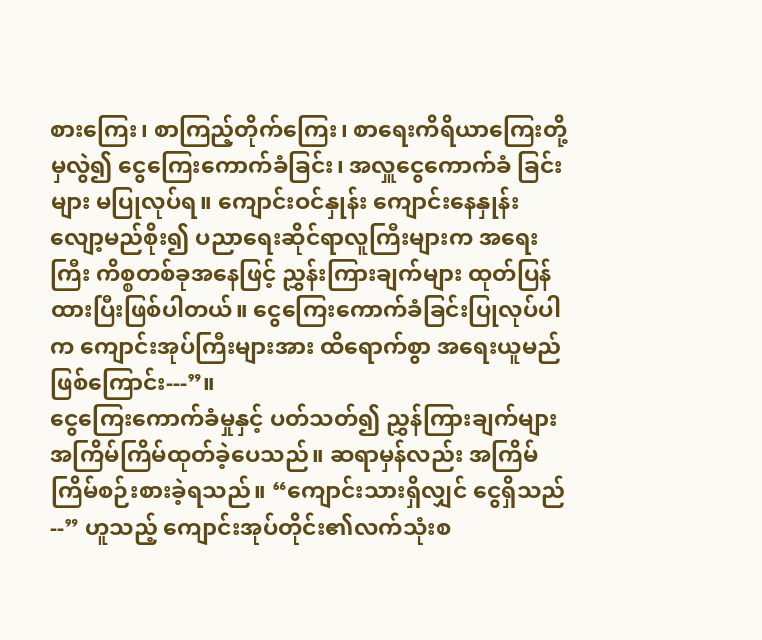စားကြေး၊ စာကြည့်တိုက်ကြေး၊ စာရေးကိရိယာကြေးတို့မှလွဲ၍ ငွေကြေးကောက်ခံခြင်း၊ အလှူငွေကောက်ခံ ခြင်းများ မပြုလုပ်ရ။ ကျောင်းဝင်နှုန်း ကျောင်းနေနှုန်းလျော့မည်စိုး၍ ပညာရေးဆိုင်ရာလူကြီးများက အရေးကြီး ကိစ္စတစ်ခုအနေဖြင့် ညွှန်းကြားချက်များ ထုတ်ပြန်ထားပြီးဖြစ်ပါတယ်။ ငွေကြေးကောက်ခံခြင်းပြုလုပ်ပါက ကျောင်းအုပ်ကြီးများအား ထိရောက်စွာ အရေးယူမည်ဖြစ်ကြောင်း---”။
ငွေကြေးကောက်ခံမှုနှင့် ပတ်သတ်၍ ညွှန်ကြားချက်များအကြိမ်ကြိမ်ထုတ်ခဲ့ပေသည်။ ဆရာမှန်လည်း အကြိမ် ကြိမ်စဉ်းစားခဲ့ရသည်။ “ကျောင်းသားရှိလျှင် ငွေရှိသည်--” ဟူသည့် ကျောင်းအုပ်တိုင်း၏လက်သုံးစ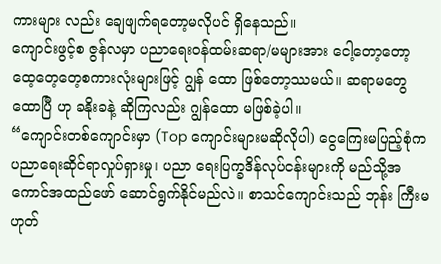ကားများ လည်း ချေဖျက်ရတော့မလိုပင် ရှိနေသည်။
ကျောင်းဖွင့်စ ဇွန်လမှာ ပညာရေးဝန်ထမ်းဆရာ/မများအား ငေါ့တော့တော့ ထေ့တေ့တေ့စကားလုံးများဖြင့် ဂျွန် ထော ဖြစ်တော့ဿမယ်။ ဆရာမတွေထောပြီ ဟု ခနိုးခနဲ့ ဆိုကြလည်း ဂျွန်ထော မဖြစ်ခဲ့ပါ။
“ကျောင်းတစ်ကျောင်းမှာ (Top ကျောင်းများမဆိုလိုပါ) ငွေကြေးမပြည့်စုံက ပညာရေးဆိုင်ရာလှုပ်ရှားမှု၊ ပညာ ရေးပြက္ခဒိန်လုပ်ငန်းများကို မည်သို့အကောင်အထည်ဖော် ဆောင်ရွက်နိုင်မည်လဲ။ စာသင်ကျောင်းသည် ဘုန်း ကြီးမဟုတ်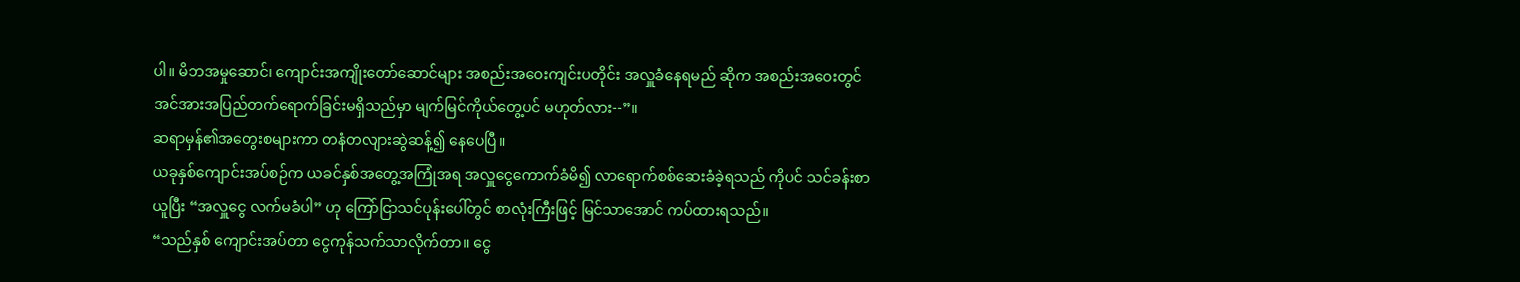ပါ။ မိဘအမှုဆောင်၊ ကျောင်းအကျိုးတော်ဆောင်များ အစည်းအဝေးကျင်းပတိုင်း အလှူခံနေရမည် ဆိုက အစည်းအဝေးတွင် အင်အားအပြည်တက်ရောက်ခြင်းမရှိသည်မှာ မျက်မြင်ကိုယ်တွေ့ပင် မဟုတ်လား--”။
ဆရာမှန်၏အတွေးစများကာ တနံတလျားဆွဲဆန့်၍ နေပေပြီ။
ယခုနှစ်ကျောင်းအပ်စဉ်က ယခင်နှစ်အတွေ့အကြုံအရ အလှူငွေကောက်ခံမိ၍ လာရောက်စစ်ဆေးခံခဲ့ရသည် ကိုပင် သင်ခန်းစာယူပြီး “အလှူငွေ လက်မခံပါ” ဟု ကြော်ငြာသင်ပုန်းပေါ်တွင် စာလုံးကြီးဖြင့် မြင်သာအောင် ကပ်ထားရသည်။
“သည်နှစ် ကျောင်းအပ်တာ ငွေကုန်သက်သာလိုက်တာ။ ငွေ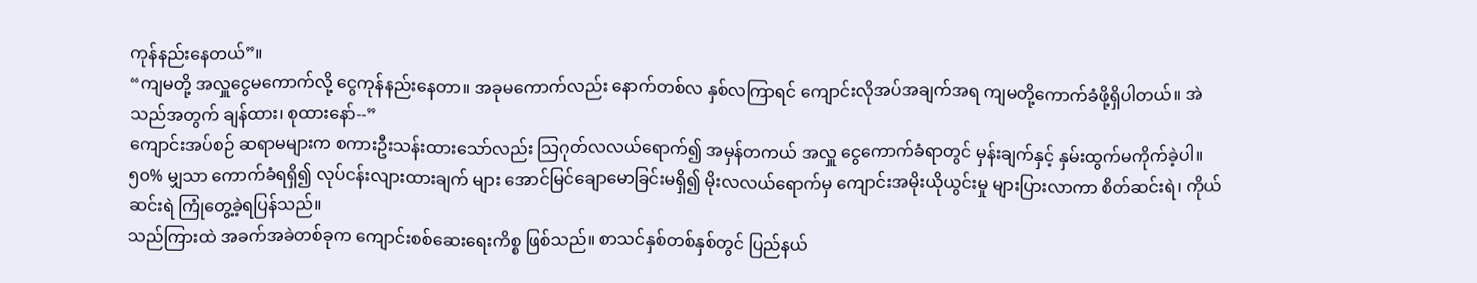ကုန်နည်းနေတယ်”။
“ကျမတို့ အလှူငွေမကောက်လို့ ငွေကုန်နည်းနေတာ။ အခုမကောက်လည်း နောက်တစ်လ နှစ်လကြာရင် ကျောင်းလိုအပ်အချက်အရ ကျမတို့ကောက်ခံဖို့ရှိပါတယ်။ အဲသည်အတွက် ချန်ထား၊ စုထားနော်--”
ကျောင်းအပ်စဉ် ဆရာမများက စကားဦးသန်းထားသော်လည်း သြဂုတ်လလယ်ရောက်၍ အမှန်တကယ် အလှူ ငွေကောက်ခံရာတွင် မှန်းချက်နှင့် နှမ်းထွက်မကိုက်ခဲ့ပါ။ ၅၀% မျှသာ ကောက်ခံရရှိ၍ လုပ်ငန်းလျားထားချက် များ အောင်မြင်ချောမောခြင်းမရှိ၍ မိုးလလယ်ရောက်မှ ကျောင်းအမိုးယိုယွင်းမှု များပြားလာကာ စိတ်ဆင်းရဲ၊ ကိုယ်ဆင်းရဲ ကြုံတွေ့ခဲ့ရပြန်သည်။
သည်ကြားထဲ အခက်အခဲတစ်ခုက ကျောင်းစစ်ဆေးရေးကိစ္စ ဖြစ်သည်။ စာသင်နှစ်တစ်နှစ်တွင် ပြည်နယ်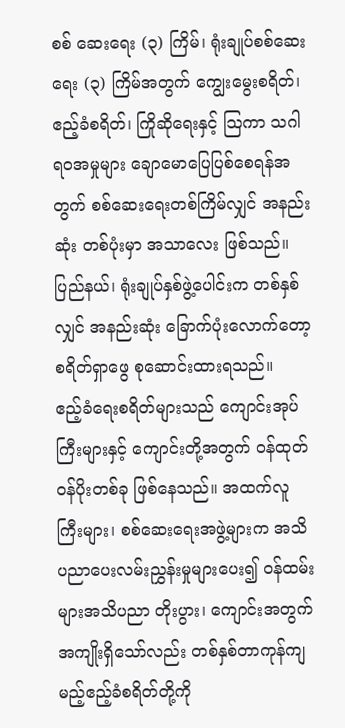စစ် ဆေးရေး (၃) ကြိမ်၊ ရုံးချုပ်စစ်ဆေးရေး (၃) ကြိမ်အတွက် ကျွေးမွေးစရိတ်၊ ဧည့်ခံစရိတ်၊ ကြိုဆိုရေးနှင့် သြကာ သဂါရဝအမှုများ ချောမောပြေပြစ်စေရန်အတွက် စစ်ဆေးရေးတစ်ကြိမ်လျှင် အနည်းဆုံး တစ်ပုံးမှာ အသာလေး ဖြစ်သည်။ ပြည်နယ်၊ ရုံးချုပ်နှစ်ဖွဲ့ပေါင်းက တစ်နှစ်လျှင် အနည်းဆုံး ခြောက်ပုံးလောက်တော့ စရိတ်ရှာဖွေ စုဆောင်းထားရသည်။
ဧည့်ခံရေးစရိတ်များသည် ကျောင်းအုပ်ကြီးများနှင့် ကျောင်းတို့အတွက် ဝန်ထုတ်ဝန်ပိုးတစ်ခု ဖြစ်နေသည်။ အထက်လူကြီးများ၊ စစ်ဆေးရေးအဖွဲ့များက အသိပညာပေးလမ်းညွှန်းမှုများပေး၍ ဝန်ထမ်းများအသိပညာ တိုးပွား၊ ကျောင်းအတွက်အကျိုးရှိသော်လည်း တစ်နှစ်တာကုန်ကျမည့်ဧည့်ခံစရိတ်တို့ကို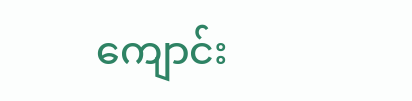ကျောင်း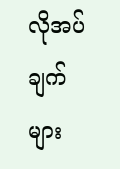လိုအပ်ချက်များ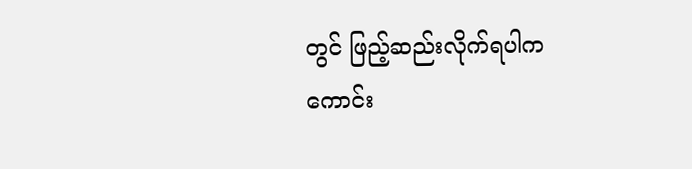တွင် ဖြည့်ဆည်းလိုက်ရပါက ကောင်း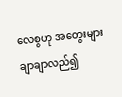လေစွဟု အတွေးများချာချာလည်၍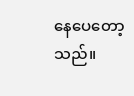နေပေတော့သည်။